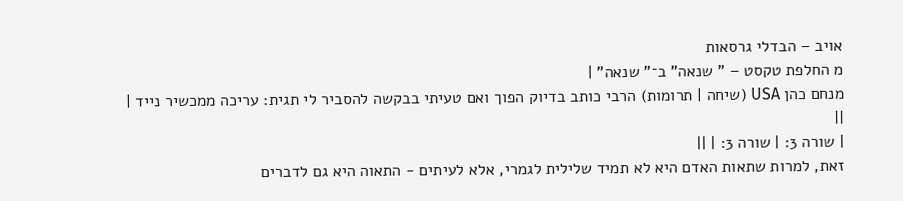אויב – הבדלי גרסאות
מ החלפת טקסט – " שנאה" ב־" שנאה" |
מנחם כהן USA (שיחה | תרומות) הרבי כותב בדיוק הפוך ואם טעיתי בבקשה להסביר לי תגית: עריכה ממכשיר נייד |
||
| שורה 3: | שורה 3: | ||
זאת, למרות שתאות האדם היא לא תמיד שלילית לגמרי, אלא לעיתים - התאוה היא גם לדברים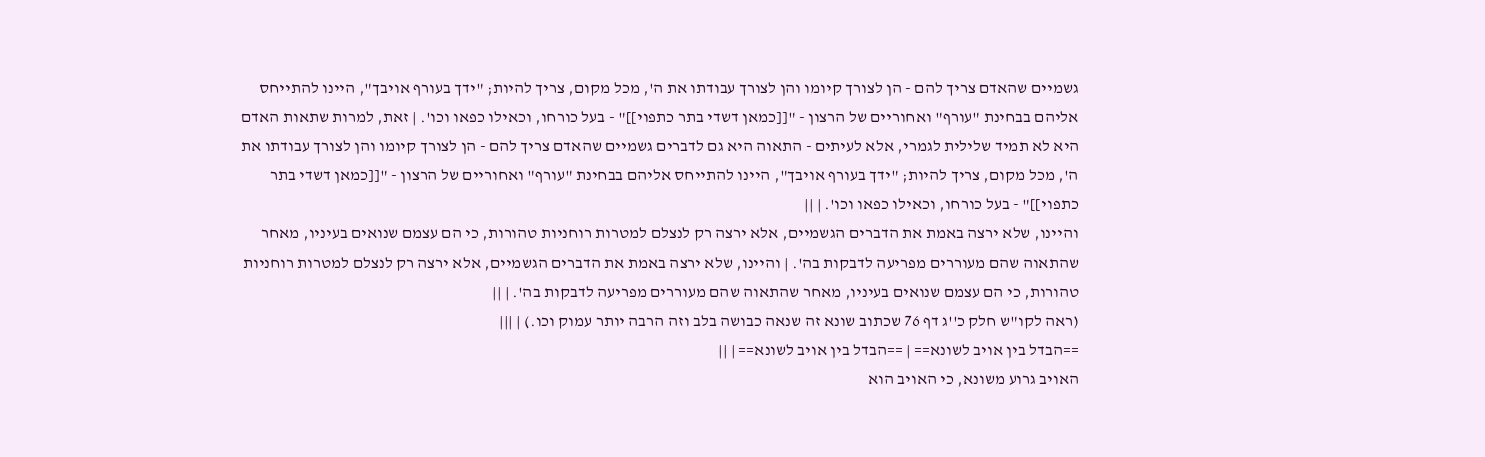גשמיים שהאדם צריך להם - הן לצורך קיומו והן לצורך עבודתו את ה', מכל מקום, צריך להיות; "ידך בעורף אויבך", היינו להתייחס אליהם בבחינת "עורף" ואחוריים של הרצון - "[[כמאן דשדי בתר כתפוי]]" - בעל כורחו, וכאילו כפאו וכו'. | זאת, למרות שתאות האדם היא לא תמיד שלילית לגמרי, אלא לעיתים - התאוה היא גם לדברים גשמיים שהאדם צריך להם - הן לצורך קיומו והן לצורך עבודתו את ה', מכל מקום, צריך להיות; "ידך בעורף אויבך", היינו להתייחס אליהם בבחינת "עורף" ואחוריים של הרצון - "[[כמאן דשדי בתר כתפוי]]" - בעל כורחו, וכאילו כפאו וכו'. | ||
והיינו, שלא ירצה באמת את הדברים הגשמיים, אלא ירצה רק לנצלם למטרות רוחניות טהורות, כי הם עצמם שנואים בעיניו, מאחר שהתאוה שהם מעוררים מפריעה לדבקות בה'. | והיינו, שלא ירצה באמת את הדברים הגשמיים, אלא ירצה רק לנצלם למטרות רוחניות טהורות, כי הם עצמם שנואים בעיניו, מאחר שהתאוה שהם מעוררים מפריעה לדבקות בה'. | ||
(ראה לקו"ש חלק כ''ג דף 76 שכתוב שונא זה שנאה כבושה בלב וזה הרבה יותר עמוק וכו.) | |||
==הבדל בין אויב לשונא== | ==הבדל בין אויב לשונא== | ||
האויב גרוע משונא, כי האויב הוא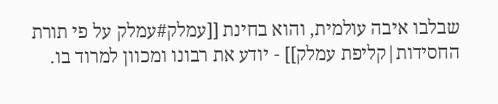שבלבו איבה עולמית, והוא בחינת [[עמלק#עמלק על פי תורת החסידות|קליפת עמלק]] - יודע את רבונו ומכוון למרוד בו.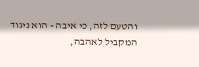והטעם לזה, כי איבה - הוא ניגוד המקביל לאהבה,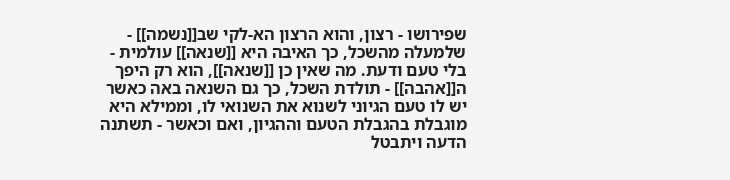שפירושו - רצון, והוא הרצון הא-לקי שב[[נשמה]] - שלמעלה מהשכל, כך האיבה היא [[שנאה]] עולמית - בלי טעם ודעת. מה שאין כן [[שנאה]], הוא רק היפך ה[[אהבה]] - תולדת השכל, כך גם השנאה באה כאשר יש לו טעם הגיוני לשנוא את השנואי לו, וממילא היא מוגבלת בהגבלת הטעם וההגיון, ואם וכאשר - תשתנה הדעה ויתבטל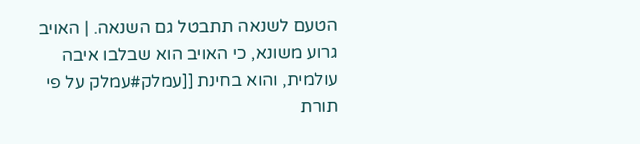הטעם לשנאה תתבטל גם השנאה. | האויב גרוע משונא, כי האויב הוא שבלבו איבה עולמית, והוא בחינת [[עמלק#עמלק על פי תורת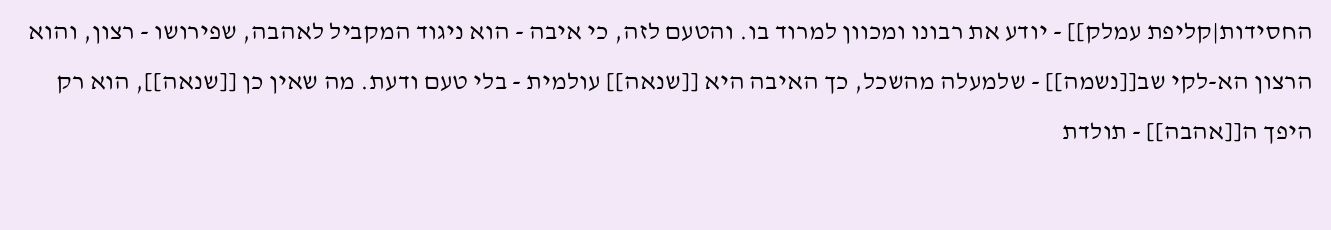החסידות|קליפת עמלק]] - יודע את רבונו ומכוון למרוד בו. והטעם לזה, כי איבה - הוא ניגוד המקביל לאהבה, שפירושו - רצון, והוא הרצון הא-לקי שב[[נשמה]] - שלמעלה מהשכל, כך האיבה היא [[שנאה]] עולמית - בלי טעם ודעת. מה שאין כן [[שנאה]], הוא רק היפך ה[[אהבה]] - תולדת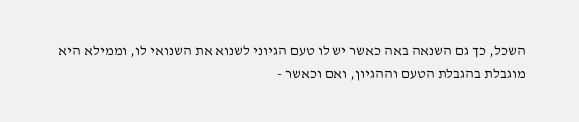השכל, כך גם השנאה באה כאשר יש לו טעם הגיוני לשנוא את השנואי לו, וממילא היא מוגבלת בהגבלת הטעם וההגיון, ואם וכאשר -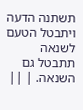תשתנה הדעה ויתבטל הטעם לשנאה תתבטל גם השנאה. | ||